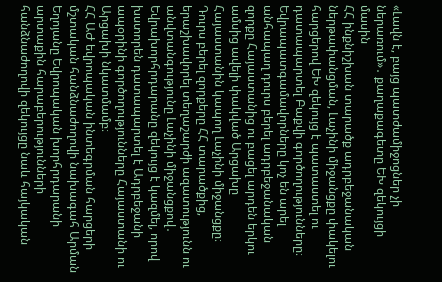«Լավն է, բայց պատժամիջոցներ չի ներառում»․ քաղաքագետը ԵԽ զեկույցի մասին
ՀՀ ինքնիշխան տարածք ադրբեջանական ներթափանցման, Լաչինի միջանցքը փակելու հարցերով ԵԽ զեկույց է պատաստել ու դատապարտել Բաքվի գործողությունները։ Եվրապատգամավորները կոչ են արել անհապաղ դուրս բերել ադրբեջանական զորքը Հայաստանից ու բացել արդեն երկու ամսից ավելի փակված Արցախը Հայաստանին կապող Լաչինի միջանցքը։
Դուրս բերել զորքերը ՀՀ տարածքից, երաշխավորել տեղաշարժի ազատությունն ու անվտանգությունը Լաչինի միջանցքով․ Եվրախորհրդարանը զեկույց է կազմել, որով խստորեն դատապարտել է Ադրբեջանի ապօրինի գործողությունները Հայաստանի ու Արցախի նկատմամբ։
ՀՀ ԱԺ եվրոպական ինտեգրման հարցերի մշտական հանձնաժողովի նախագահ Արման Եղոյանը Եվրոպական խորհրդարանի արտաքին հարաբերությունների հանձնաժողովի զեկույցը նաև հայկական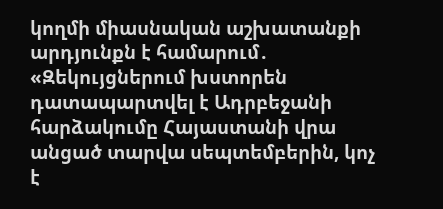կողմի միասնական աշխատանքի արդյունքն է համարում․
«Զեկույցներում խստորեն դատապարտվել է Ադրբեջանի հարձակումը Հայաստանի վրա անցած տարվա սեպտեմբերին, կոչ է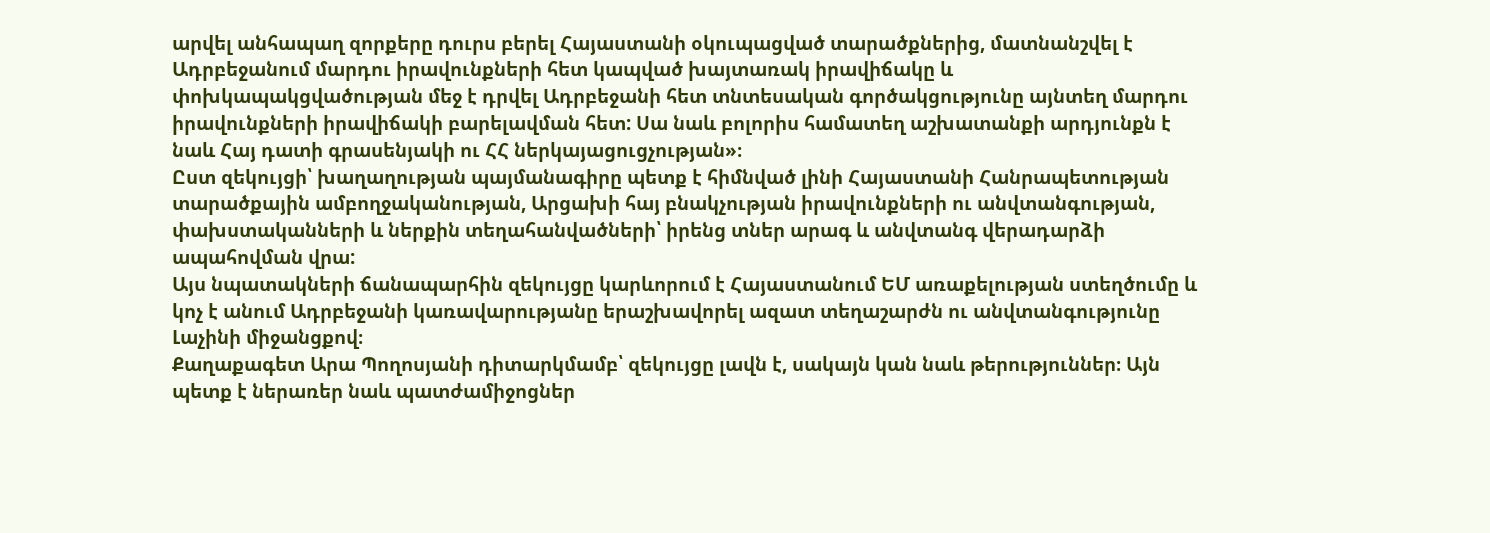արվել անհապաղ զորքերը դուրս բերել Հայաստանի օկուպացված տարածքներից, մատնանշվել է Ադրբեջանում մարդու իրավունքների հետ կապված խայտառակ իրավիճակը և փոխկապակցվածության մեջ է դրվել Ադրբեջանի հետ տնտեսական գործակցությունը այնտեղ մարդու իրավունքների իրավիճակի բարելավման հետ: Սա նաև բոլորիս համատեղ աշխատանքի արդյունքն է նաև Հայ դատի գրասենյակի ու ՀՀ ներկայացուցչության»։
Ըստ զեկույցի՝ խաղաղության պայմանագիրը պետք է հիմնված լինի Հայաստանի Հանրապետության տարածքային ամբողջականության, Արցախի հայ բնակչության իրավունքների ու անվտանգության, փախստականների և ներքին տեղահանվածների՝ իրենց տներ արագ և անվտանգ վերադարձի ապահովման վրա:
Այս նպատակների ճանապարհին զեկույցը կարևորում է Հայաստանում ԵՄ առաքելության ստեղծումը և կոչ է անում Ադրբեջանի կառավարությանը երաշխավորել ազատ տեղաշարժն ու անվտանգությունը Լաչինի միջանցքով։
Քաղաքագետ Արա Պողոսյանի դիտարկմամբ՝ զեկույցը լավն է, սակայն կան նաև թերություններ։ Այն պետք է ներառեր նաև պատժամիջոցներ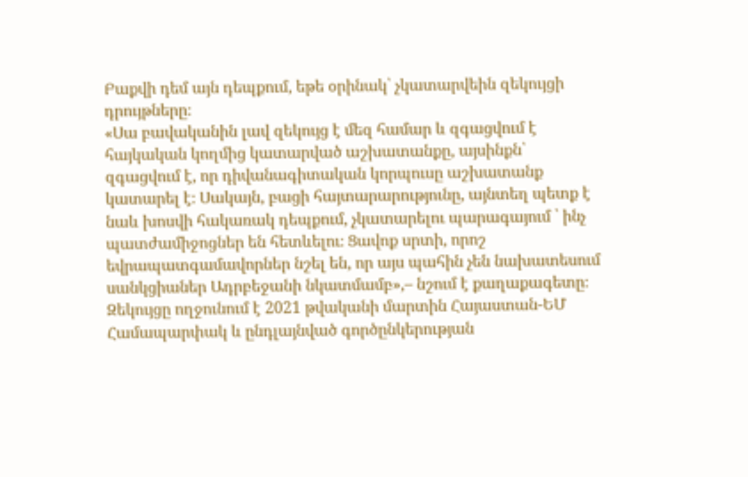Բաքվի դեմ այն դեպքում, եթե օրինակ՝ չկատարվեին զեկույցի դրույթները։
«Սա բավականին լավ զեկույց է մեզ համար և զգացվում է հայկական կողմից կատարված աշխատանքը, այսինքն՝ զգացվում է, որ դիվանագիտական կորպուսը աշխատանք կատարել է։ Սակայն, բացի հայտարարությունը, այնտեղ պետք է նաև խոսվի հակառակ դեպքում, չկատարելու պարագայում ՝ ինչ պատժամիջոցներ են հետևելու։ Ցավոք սրտի, որոշ եվրապատգամավորներ նշել են, որ այս պահին չեն նախատեսում սանկցիաներ Ադրբեջանի նկատմամբ»,– նշում է քաղաքագետը։
Զեկույցը ողջունում է 2021 թվականի մարտին Հայաստան-ԵՄ Համապարփակ և ընդլայնված գործընկերության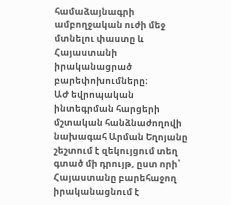համաձայնագրի ամբողջական ուժի մեջ մտնելու փաստը և Հայաստանի իրականացրած բարեփոխումները։
ԱԺ եվրոպական ինտեգրման հարցերի մշտական հանձնաժողովի նախագահ Արման Եղոյանը շեշտում է զեկույցում տեղ գտած մի դրույթ, ըստ որի՝ Հայաստանը բարեհաջող իրականացնում է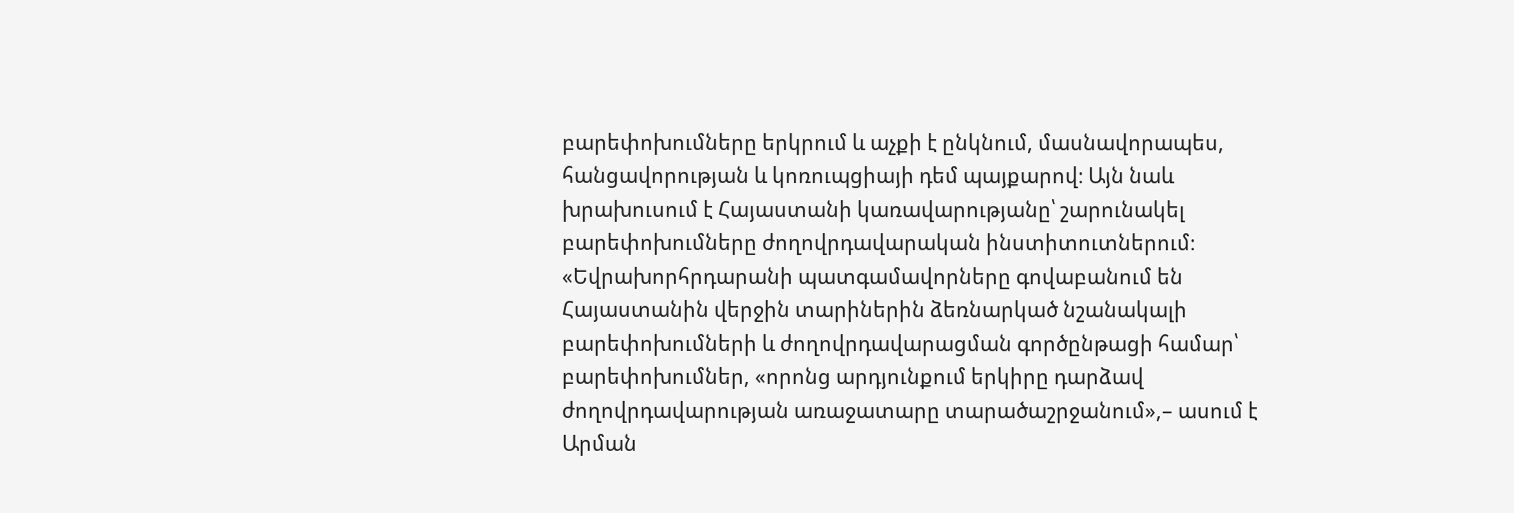բարեփոխումները երկրում և աչքի է ընկնում, մասնավորապես, հանցավորության և կոռուպցիայի դեմ պայքարով։ Այն նաև խրախուսում է Հայաստանի կառավարությանը՝ շարունակել բարեփոխումները ժողովրդավարական ինստիտուտներում։
«Եվրախորհրդարանի պատգամավորները գովաբանում են Հայաստանին վերջին տարիներին ձեռնարկած նշանակալի բարեփոխումների և ժողովրդավարացման գործընթացի համար՝ բարեփոխումներ, «որոնց արդյունքում երկիրը դարձավ ժողովրդավարության առաջատարը տարածաշրջանում»,– ասում է Արման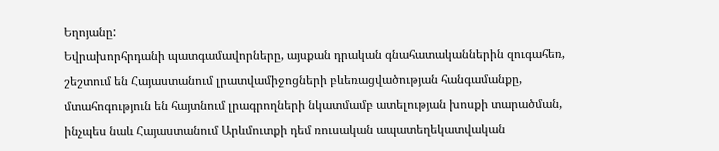Եղոյանը:
Եվրախորհրդանի պատգամավորները, այսքան դրական գնահատականներին զուգահեռ, շեշտում են Հայաստանում լրատվամիջոցների բևեռացվածության հանգամանքը, մտահոգություն են հայտնում լրագրողների նկատմամբ ատելության խոսքի տարածման, ինչպես նաև Հայաստանում Արևմուտքի դեմ ռուսական ապատեղեկատվական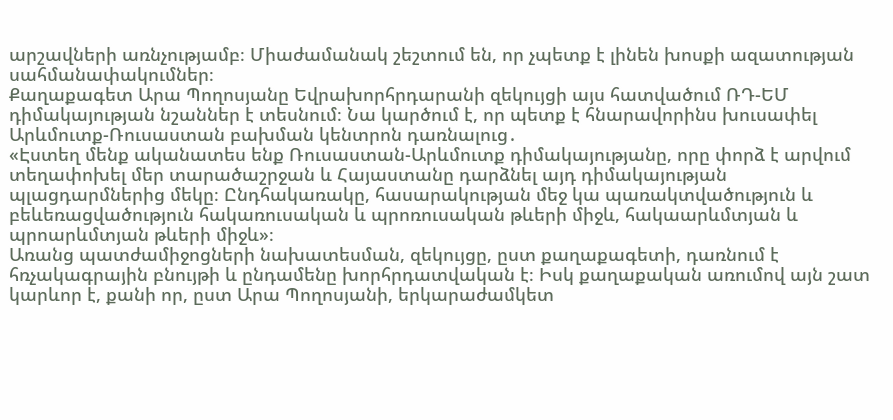արշավների առնչությամբ։ Միաժամանակ շեշտում են, որ չպետք է լինեն խոսքի ազատության սահմանափակումներ։
Քաղաքագետ Արա Պողոսյանը Եվրախորհրդարանի զեկույցի այս հատվածում ՌԴ-ԵՄ դիմակայության նշաններ է տեսնում։ Նա կարծում է, որ պետք է հնարավորինս խուսափել Արևմուտք-Ռուսաստան բախման կենտրոն դառնալուց․
«Էստեղ մենք ականատես ենք Ռուսաստան-Արևմուտք դիմակայությանը, որը փորձ է արվում տեղափոխել մեր տարածաշրջան և Հայաստանը դարձնել այդ դիմակայության պլացդարմներից մեկը։ Ընդհակառակը, հասարակության մեջ կա պառակտվածություն և բեևեռացվածություն հակառուսական և պրոռուսական թևերի միջև, հակաարևմտյան և պրոարևմտյան թևերի միջև»։
Առանց պատժամիջոցների նախատեսման, զեկույցը, ըստ քաղաքագետի, դառնում է հռչակագրային բնույթի և ընդամենը խորհրդատվական է։ Իսկ քաղաքական առումով այն շատ կարևոր է, քանի որ, ըստ Արա Պողոսյանի, երկարաժամկետ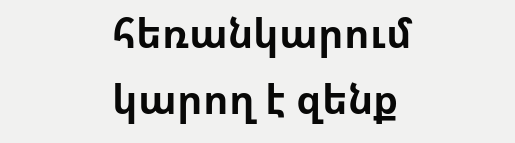հեռանկարում կարող է զենք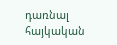դառնալ հայկական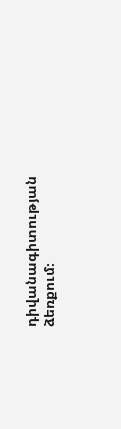դիվանագիտության ձեռքում։